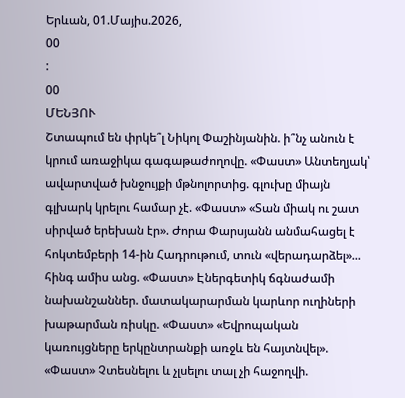Երևան, 01.Մայիս.2026,
00
:
00
ՄԵՆՅՈՒ
Շտապում են փրկե՞լ Նիկոլ Փաշինյանին. ի՞նչ անուն է կրում առաջիկա գագաթաժողովը. «Փաստ» Անտեղյակ՝ ավարտված խնջույքի մթնոլորտից. գլուխը միայն գլխարկ կրելու համար չէ. «Փաստ» «Տան միակ ու շատ սիրված երեխան էր». Ժորա Փարսյանն անմահացել է հոկտեմբերի 14-ին Հադրութում, տուն «վերադարձել»... հինգ ամիս անց. «Փաստ» Էներգետիկ ճգնաժամի նախանշաններ. մատակարարման կարևոր ուղիների խաթարման ռիսկը. «Փաստ» «Եվրոպական կառույցները երկընտրանքի առջև են հայտնվել». «Փաստ» Չտեսնելու և չլսելու տալ չի հաջողվի.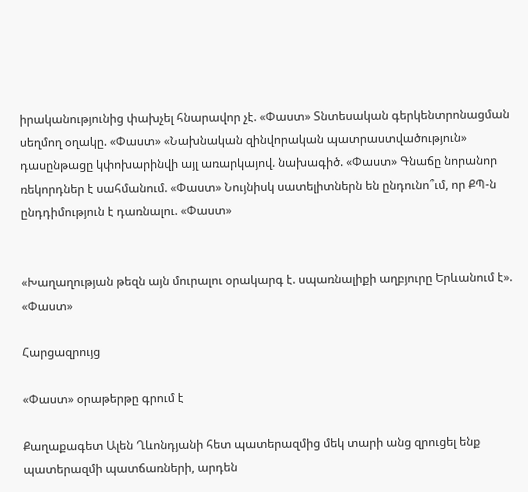իրականությունից փախչել հնարավոր չէ. «Փաստ» Տնտեսական գերկենտրոնացման սեղմող օղակը. «Փաստ» «Նախնական զինվորական պատրաստվածություն» դասընթացը կփոխարինվի այլ առարկայով. նախագիծ. «Փաստ» Գնաճը նորանոր ռեկորդներ է սահմանում. «Փաստ» Նույնիսկ սատելիտներն են ընդունո՞ւմ, որ ՔՊ-ն ընդդիմություն է դառնալու. «Փաստ»


«Խաղաղության թեզն այն մուրալու օրակարգ է. սպառնալիքի աղբյուրը Երևանում է». «Փաստ»

Հարցազրույց

«Փաստ» օրաթերթը գրում է

Քաղաքագետ Ալեն Ղևոնդյանի հետ պատերազմից մեկ տարի անց զրուցել ենք պատերազմի պատճառների, արդեն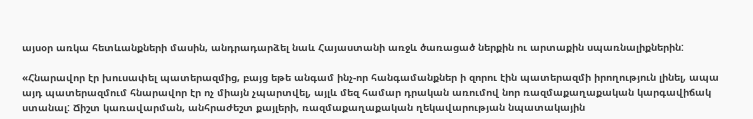այսօր առկա հետևանքների մասին, անդրադարձել նաև Հայաստանի առջև ծառացած ներքին ու արտաքին սպառնալիքներին:

«Հնարավոր էր խուսափել պատերազմից, բայց եթե անգամ ինչ-որ հանգամանքներ ի զորու էին պատերազմի իրողություն լինել, ապա այդ պատերազմում հնարավոր էր ոչ միայն չպարտվել, այլև մեզ համար դրական առումով նոր ռազմաքաղաքական կարգավիճակ ստանալ: Ճիշտ կառավարման, անհրաժեշտ քայլերի, ռազմաքաղաքական ղեկավարության նպատակային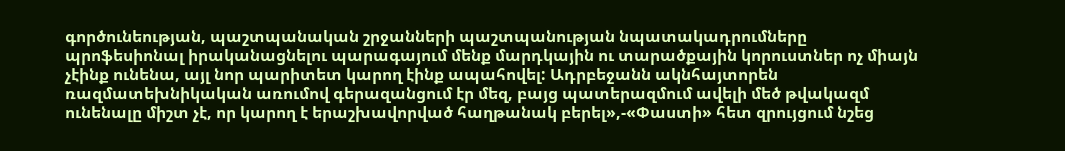գործունեության, պաշտպանական շրջանների պաշտպանության նպատակադրումները պրոֆեսիոնալ իրականացնելու պարագայում մենք մարդկային ու տարածքային կորուստներ ոչ միայն չէինք ունենա, այլ նոր պարիտետ կարող էինք ապահովել: Ադրբեջանն ակնհայտորեն ռազմատեխնիկական առումով գերազանցում էր մեզ, բայց պատերազմում ավելի մեծ թվակազմ ունենալը միշտ չէ, որ կարող է երաշխավորված հաղթանակ բերել»,-«Փաստի» հետ զրույցում նշեց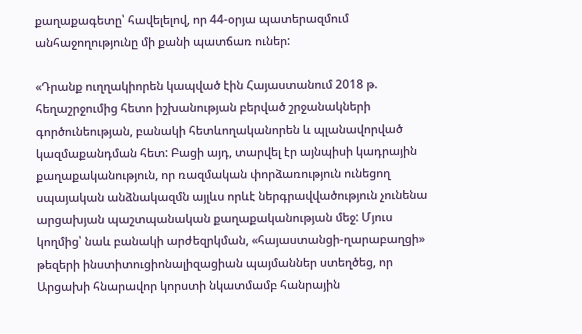քաղաքագետը՝ հավելելով, որ 44-օրյա պատերազմում անհաջողությունը մի քանի պատճառ ուներ:

«Դրանք ուղղակիորեն կապված էին Հայաստանում 2018 թ. հեղաշրջումից հետո իշխանության բերված շրջանակների գործունեության, բանակի հետևողականորեն և պլանավորված կազմաքանդման հետ: Բացի այդ, տարվել էր այնպիսի կադրային քաղաքականություն, որ ռազմական փորձառություն ունեցող սպայական անձնակազմն այլևս որևէ ներգրավվածություն չունենա արցախյան պաշտպանական քաղաքականության մեջ: Մյուս կողմից՝ նաև բանակի արժեզրկման, «հայաստանցի-ղարաբաղցի» թեզերի ինստիտուցիոնալիզացիան պայմաններ ստեղծեց, որ Արցախի հնարավոր կորստի նկատմամբ հանրային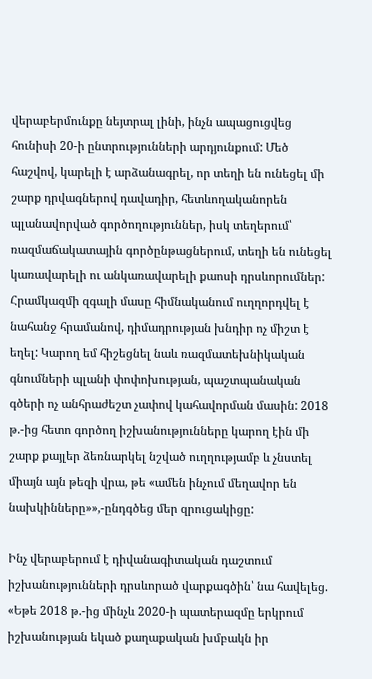վերաբերմունքը նեյտրալ լինի, ինչն ապացուցվեց հունիսի 20-ի ընտրությունների արդյունքում: Մեծ հաշվով, կարելի է արձանագրել, որ տեղի են ունեցել մի շարք դրվագներով դավադիր, հետևողականորեն պլանավորված գործողություններ, իսկ տեղերում՝ ռազմաճակատային գործընթացներում, տեղի են ունեցել կառավարելի ու անկառավարելի քաոսի դրսևորումներ: Հրամկազմի զգալի մասը հիմնականում ուղղորդվել է նահանջ հրամանով, դիմադրության խնդիր ոչ միշտ է եղել: Կարող եմ հիշեցնել նաև ռազմատեխնիկական գնումների պլանի փոփոխության, պաշտպանական գծերի ոչ անհրաժեշտ չափով կահավորման մասին: 2018 թ.-ից հետո գործող իշխանությունները կարող էին մի շարք քայլեր ձեռնարկել նշված ուղղությամբ և չնստել միայն այն թեզի վրա, թե «ամեն ինչում մեղավոր են նախկինները»»,-ընդգծեց մեր զրուցակիցը:

Ինչ վերաբերում է դիվանագիտական դաշտում իշխանությունների դրսևորած վարքագծին՝ նա հավելեց. «Եթե 2018 թ.-ից մինչև 2020-ի պատերազմը երկրում իշխանության եկած քաղաքական խմբակն իր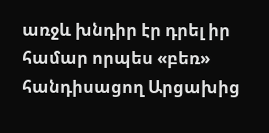առջև խնդիր էր դրել իր համար որպես «բեռ» հանդիսացող Արցախից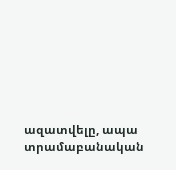ազատվելը, ապա տրամաբանական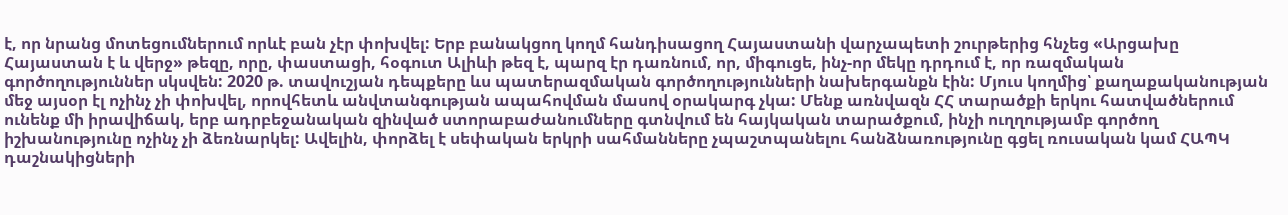է, որ նրանց մոտեցումներում որևէ բան չէր փոխվել: Երբ բանակցող կողմ հանդիսացող Հայաստանի վարչապետի շուրթերից հնչեց «Արցախը Հայաստան է և վերջ» թեզը, որը, փաստացի, հօգուտ Ալիևի թեզ է, պարզ էր դառնում, որ, միգուցե, ինչ-որ մեկը դրդում է, որ ռազմական գործողություններ սկսվեն: 2020 թ. տավուշյան դեպքերը ևս պատերազմական գործողությունների նախերգանքն էին: Մյուս կողմից՝ քաղաքականության մեջ այսօր էլ ոչինչ չի փոխվել, որովհետև անվտանգության ապահովման մասով օրակարգ չկա: Մենք առնվազն ՀՀ տարածքի երկու հատվածներում ունենք մի իրավիճակ, երբ ադրբեջանական զինված ստորաբաժանումները գտնվում են հայկական տարածքում, ինչի ուղղությամբ գործող իշխանությունը ոչինչ չի ձեռնարկել: Ավելին, փորձել է սեփական երկրի սահմանները չպաշտպանելու հանձնառությունը գցել ռուսական կամ ՀԱՊԿ դաշնակիցների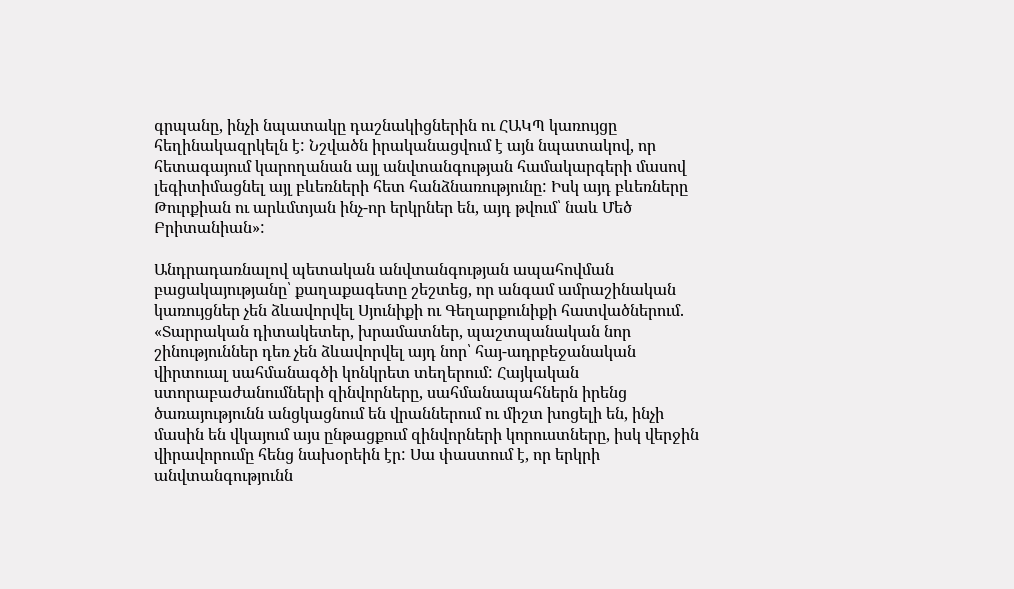գրպանը, ինչի նպատակը դաշնակիցներին ու ՀԱԿՊ կառույցը հեղինակազրկելն է: Նշվածն իրականացվում է այն նպատակով, որ հետագայում կարողանան այլ անվտանգության համակարգերի մասով լեգիտիմացնել այլ բևեռների հետ հանձնառությունը: Իսկ այդ բևեռները Թուրքիան ու արևմտյան ինչ-որ երկրներ են, այդ թվում՝ նաև Մեծ Բրիտանիան»:

Անդրադառնալով պետական անվտանգության ապահովման բացակայությանը՝ քաղաքագետը շեշտեց, որ անգամ ամրաշինական կառույցներ չեն ձևավորվել Սյունիքի ու Գեղարքունիքի հատվածներում. «Տարրական դիտակետեր, խրամատներ, պաշտպանական նոր շինություններ դեռ չեն ձևավորվել այդ նոր՝ հայ-ադրբեջանական վիրտուալ սահմանագծի կոնկրետ տեղերում: Հայկական ստորաբաժանումների զինվորները, սահմանապահներն իրենց ծառայությունն անցկացնում են վրաններում ու միշտ խոցելի են, ինչի մասին են վկայում այս ընթացքում զինվորների կորուստները, իսկ վերջին վիրավորումը հենց նախօրեին էր: Սա փաստում է, որ երկրի անվտանգությունն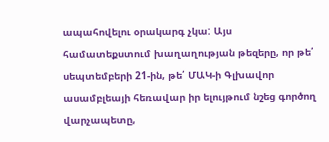ապահովելու օրակարգ չկա: Այս համատեքստում խաղաղության թեզերը, որ թե՛ սեպտեմբերի 21-ին, թե՛ ՄԱԿ-ի Գլխավոր ասամբլեայի հեռավար իր ելույթում նշեց գործող վարչապետը,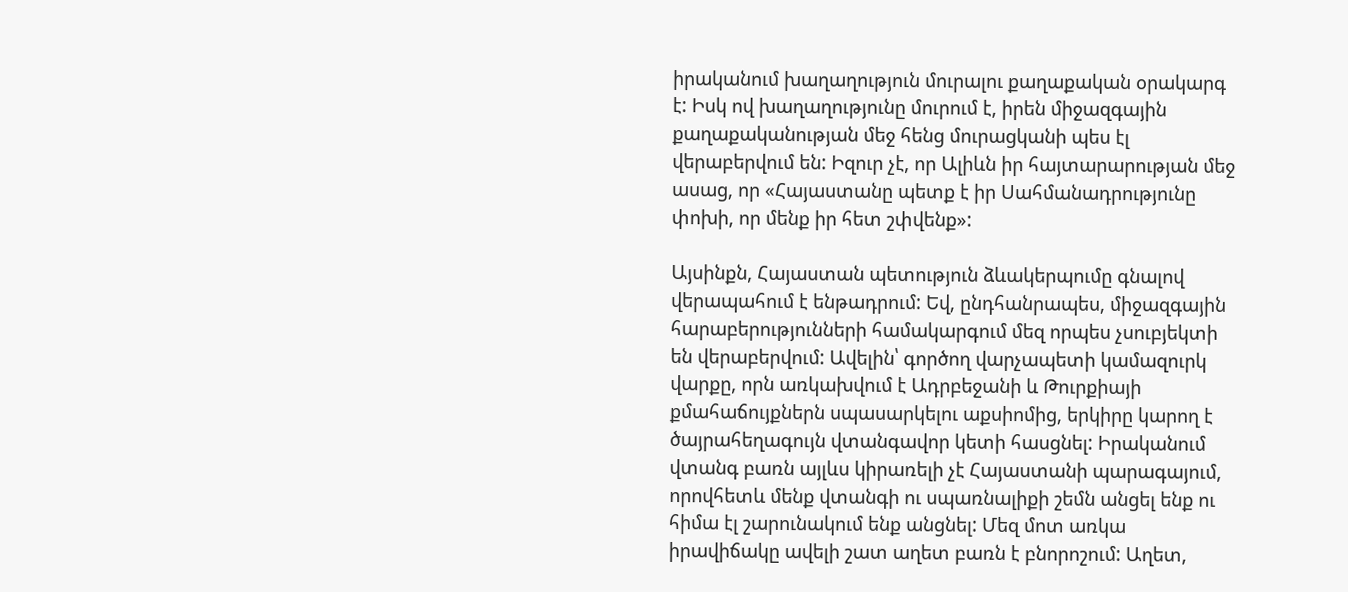իրականում խաղաղություն մուրալու քաղաքական օրակարգ է: Իսկ ով խաղաղությունը մուրում է, իրեն միջազգային քաղաքականության մեջ հենց մուրացկանի պես էլ վերաբերվում են: Իզուր չէ, որ Ալիևն իր հայտարարության մեջ ասաց, որ «Հայաստանը պետք է իր Սահմանադրությունը փոխի, որ մենք իր հետ շփվենք»:

Այսինքն, Հայաստան պետություն ձևակերպումը գնալով վերապահում է ենթադրում: Եվ, ընդհանրապես, միջազգային հարաբերությունների համակարգում մեզ որպես չսուբյեկտի են վերաբերվում: Ավելին՝ գործող վարչապետի կամազուրկ վարքը, որն առկախվում է Ադրբեջանի և Թուրքիայի քմահաճույքներն սպասարկելու աքսիոմից, երկիրը կարող է ծայրահեղագույն վտանգավոր կետի հասցնել: Իրականում վտանգ բառն այլևս կիրառելի չէ Հայաստանի պարագայում, որովհետև մենք վտանգի ու սպառնալիքի շեմն անցել ենք ու հիմա էլ շարունակում ենք անցնել: Մեզ մոտ առկա իրավիճակը ավելի շատ աղետ բառն է բնորոշում: Աղետ,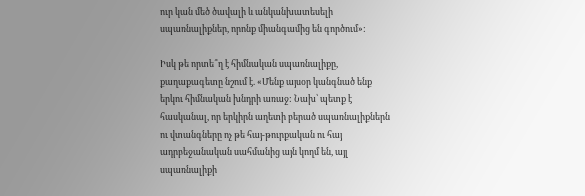ուր կան մեծ ծավալի և անկանխատեսելի սպառնալիքներ, որոնք միանգամից են գործում»:

Իսկ թե որտե՞ղ է հիմնական սպառնալիքը, քաղաքագետը նշում է. «Մենք այսօր կանգնած ենք երկու հիմնական խնդրի առաջ: Նախ՝ պետք է հասկանալ, որ երկիրն աղետի բերած սպառնալիքներն ու վտանգները ոչ թե հայ-թուրքական ու հայ ադրբեջանական սահմանից այն կողմ են, այլ սպառնալիքի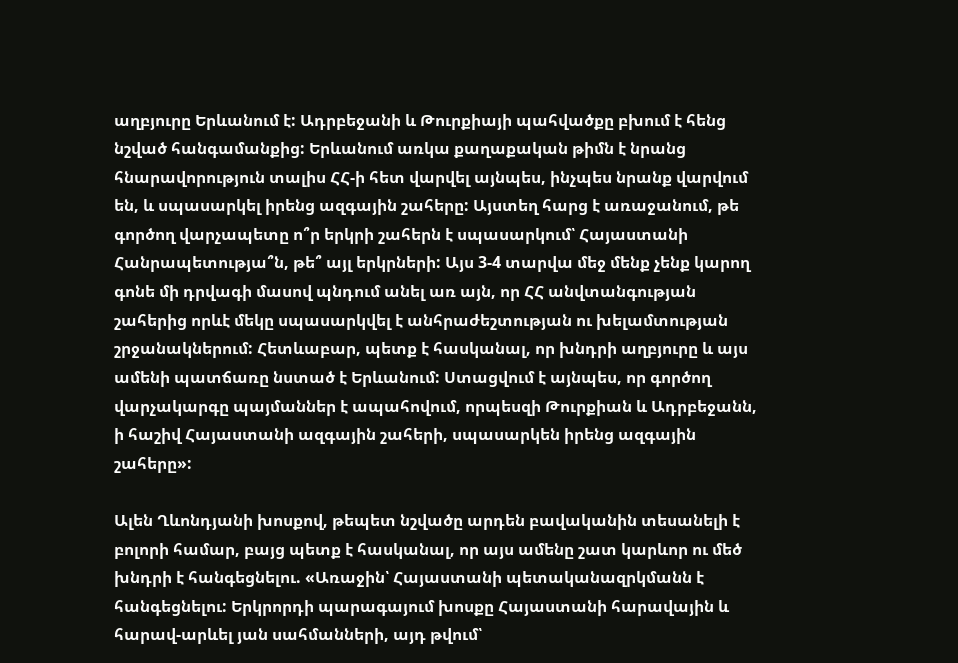աղբյուրը Երևանում է: Ադրբեջանի և Թուրքիայի պահվածքը բխում է հենց նշված հանգամանքից: Երևանում առկա քաղաքական թիմն է նրանց հնարավորություն տալիս ՀՀ-ի հետ վարվել այնպես, ինչպես նրանք վարվում են, և սպասարկել իրենց ազգային շահերը: Այստեղ հարց է առաջանում, թե գործող վարչապետը ո՞ր երկրի շահերն է սպասարկում՝ Հայաստանի Հանրապետությա՞ն, թե՞ այլ երկրների: Այս 3-4 տարվա մեջ մենք չենք կարող գոնե մի դրվագի մասով պնդում անել առ այն, որ ՀՀ անվտանգության շահերից որևէ մեկը սպասարկվել է անհրաժեշտության ու խելամտության շրջանակներում: Հետևաբար, պետք է հասկանալ, որ խնդրի աղբյուրը և այս ամենի պատճառը նստած է Երևանում: Ստացվում է այնպես, որ գործող վարչակարգը պայմաններ է ապահովում, որպեսզի Թուրքիան և Ադրբեջանն, ի հաշիվ Հայաստանի ազգային շահերի, սպասարկեն իրենց ազգային շահերը»:

Ալեն Ղևոնդյանի խոսքով, թեպետ նշվածը արդեն բավականին տեսանելի է բոլորի համար, բայց պետք է հասկանալ, որ այս ամենը շատ կարևոր ու մեծ խնդրի է հանգեցնելու. «Առաջին՝ Հայաստանի պետականազրկմանն է հանգեցնելու: Երկրորդի պարագայում խոսքը Հայաստանի հարավային և հարավ-արևել յան սահմանների, այդ թվում՝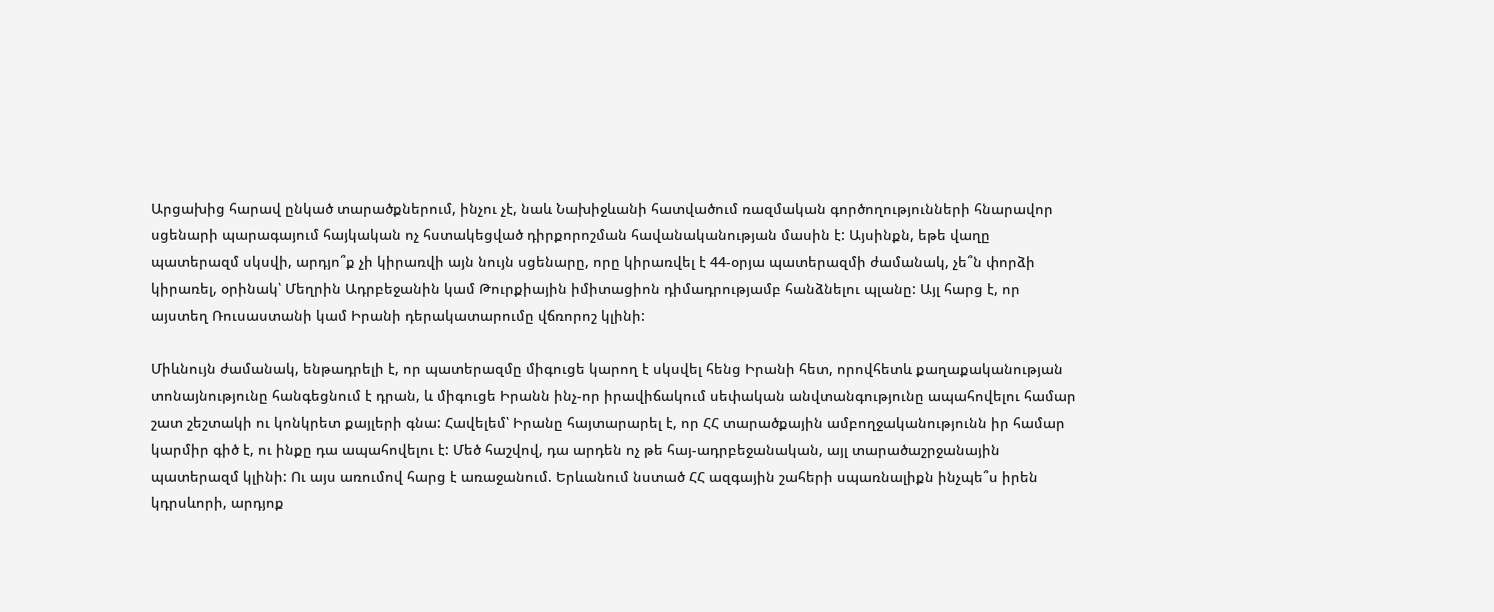Արցախից հարավ ընկած տարածքներում, ինչու չէ, նաև Նախիջևանի հատվածում ռազմական գործողությունների հնարավոր սցենարի պարագայում հայկական ոչ հստակեցված դիրքորոշման հավանականության մասին է: Այսինքն, եթե վաղը պատերազմ սկսվի, արդյո՞ք չի կիրառվի այն նույն սցենարը, որը կիրառվել է 44-օրյա պատերազմի ժամանակ, չե՞ն փորձի կիրառել, օրինակ՝ Մեղրին Ադրբեջանին կամ Թուրքիային իմիտացիոն դիմադրությամբ հանձնելու պլանը: Այլ հարց է, որ այստեղ Ռուսաստանի կամ Իրանի դերակատարումը վճռորոշ կլինի:

Միևնույն ժամանակ, ենթադրելի է, որ պատերազմը միգուցե կարող է սկսվել հենց Իրանի հետ, որովհետև քաղաքականության տոնայնությունը հանգեցնում է դրան, և միգուցե Իրանն ինչ-որ իրավիճակում սեփական անվտանգությունը ապահովելու համար շատ շեշտակի ու կոնկրետ քայլերի գնա: Հավելեմ՝ Իրանը հայտարարել է, որ ՀՀ տարածքային ամբողջականությունն իր համար կարմիր գիծ է, ու ինքը դա ապահովելու է: Մեծ հաշվով, դա արդեն ոչ թե հայ-ադրբեջանական, այլ տարածաշրջանային պատերազմ կլինի: Ու այս առումով հարց է առաջանում. Երևանում նստած ՀՀ ազգային շահերի սպառնալիքն ինչպե՞ս իրեն կդրսևորի, արդյոք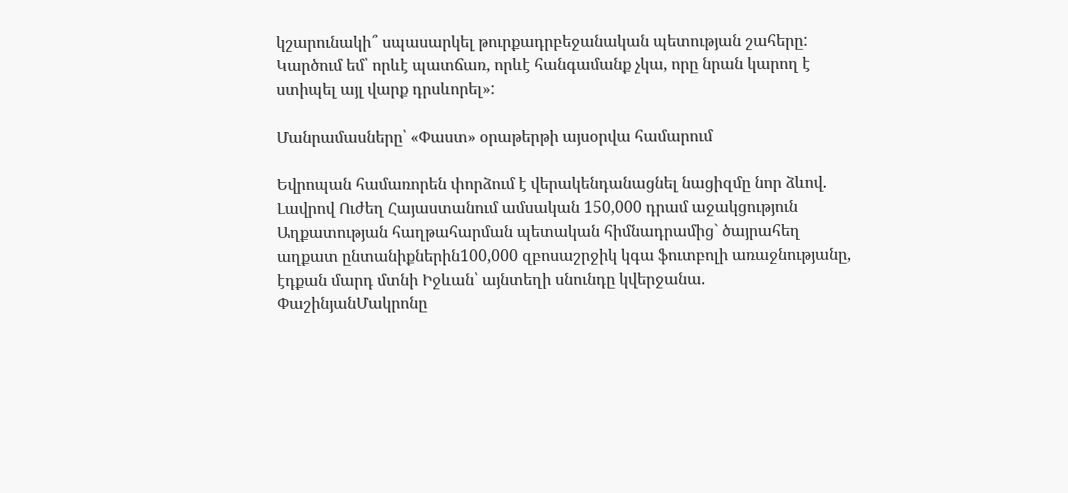կշարունակի՞ սպասարկել թուրքադրբեջանական պետության շահերը: Կարծում եմ՝ որևէ պատճառ, որևէ հանգամանք չկա, որը նրան կարող է ստիպել այլ վարք դրսևորել»:

Մանրամասները՝ «Փաստ» օրաթերթի այսօրվա համարում

Եվրոպան համառորեն փորձում է վերակենդանացնել նացիզմը նոր ձևով. Լավրով Ուժեղ Հայաստանում ամսական 150,000 դրամ աջակցություն Աղքատության հաղթահարման պետական հիմնադրամից` ծայրահեղ աղքատ ընտանիքներին100,000 զբոսաշրջիկ կգա ֆուտբոլի առաջնությանը, էդքան մարդ մտնի Իջևան՝ այնտեղի սնունդը կվերջանա. ՓաշինյանՄակրոնը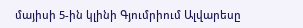մայիսի 5-ին կլինի Գյումրիում Ալվարեսը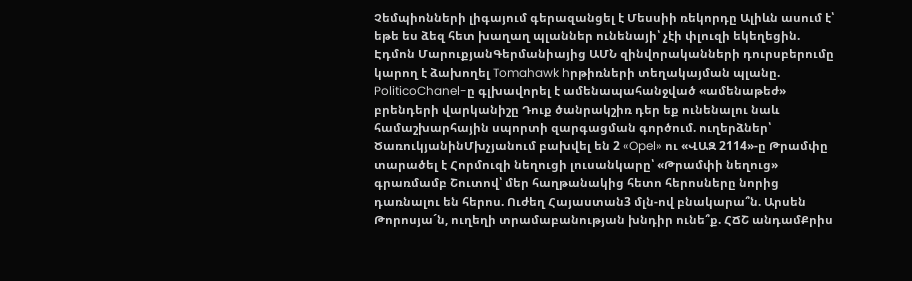Չեմպիոնների լիգայում գերազանցել է Մեսսիի ռեկորդը Ալիևն ասում է՝ եթե ես ձեզ հետ խաղաղ պլաններ ունենայի՝ չէի փլուզի եկեղեցին. Էդմոն ՄարուքյանԳերմանիայից ԱՄՆ զինվորականների դուրսբերումը կարող է ձախողել Tomahawk hրթիռների տեղակայման պլանը. PoliticoChanel-ը գլխավորել է ամենապահանջված «ամենաթեժ» բրենդերի վարկանիշը Դուք ծանրակշիռ դեր եք ունենալու նաև համաշխարհային սպորտի զարգացման գործում. ուղերձներ՝ ԾառուկյանինՄխչյանում բախվել են 2 «Opel» ու «ՎԱԶ 2114»-ը Թրամփը տարածել է Հորմուզի նեղուցի լուսանկարը՝ «Թրամփի նեղուց» գրառմամբ Շուտով՝ մեր հաղթանակից հետո հերոսները նորից դառնալու են հերոս. Ուժեղ Հայաստան3 մլն-ով բնակարա՞ն. Արսեն Թորոսյա´ն, ուղեղի տրամաբանության խնդիր ունե՞ք. ՀՃՇ անդամՔրիս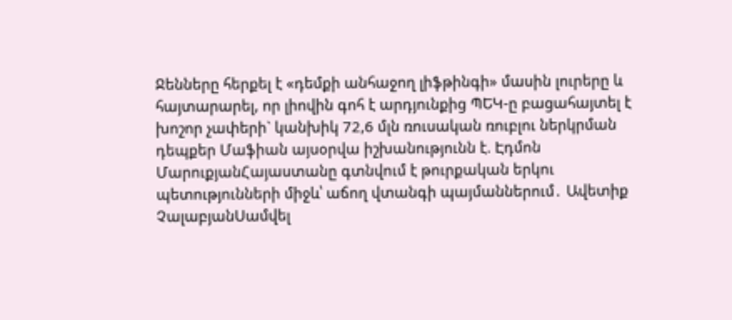Ջենները հերքել է «դեմքի անհաջող լիֆթինգի» մասին լուրերը և հայտարարել, որ լիովին գոհ է արդյունքից ՊԵԿ-ը բացահայտել է խոշոր չափերի` կանխիկ 72,6 մլն ռուսական ռուբլու ներկրման դեպքեր Մաֆիան այսօրվա իշխանությունն է. Էդմոն ՄարուքյանՀայաստանը գտնվում է թուրքական երկու պետությունների միջև՝ աճող վտանգի պայմաններում․ Ավետիք ՉալաբյանՍամվել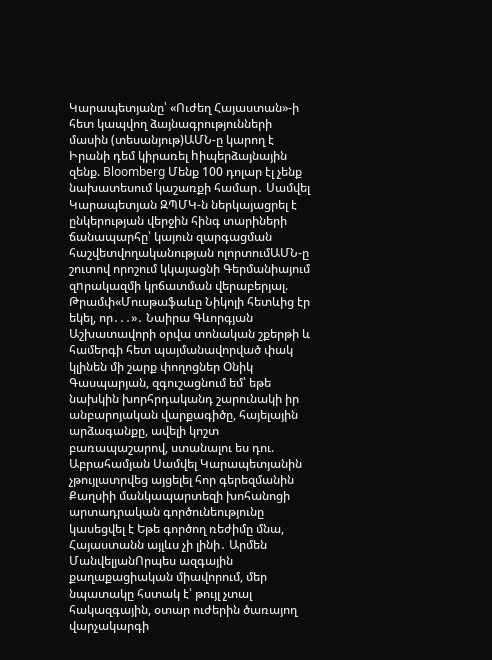Կարապետյանը՝ «Ուժեղ Հայաստան»-ի հետ կապվող ձայնագրությունների մասին (տեսանյութ)ԱՄՆ-ը կարող է Իրանի դեմ կիրառել hիպերձայնային զենք. Bloomberg Մենք 100 դոլար էլ չենք նախատեսում կաշառքի համար․ Սամվել Կարապետյան ԶՊՄԿ-ն ներկայացրել է ընկերության վերջին հինգ տարիների ճանապարհը՝ կայուն զարգացման հաշվետվողականության ոլորտումԱՄՆ-ը շուտով որոշում կկայացնի Գերմանիայում զnրակազմի կրճատման վերաբերյալ. Թրամփ«Մուսթաֆաևը Նիկոլի հետևից էր եկել, որ․․․»․ Նաիրա Գևորգյան Աշխատավորի օրվա տոնական շքերթի և համերգի հետ պայմանավորված փակ կլինեն մի շարք փողոցներ Օնիկ Գասպարյան, զգուշացնում եմ՝ եթե նախկին խորհրդականդ շարունակի իր անբարոյական վարքագիծը, հայելային արձագանքը, ավելի կոշտ բառապաշարով, ստանալու ես դու. Աբրահամյան Սամվել Կարապետյանին չթույլատրվեց այցելել հոր գերեզմանին Քաղսիի մանկապարտեզի խոհանոցի արտադրական գործունեությունը կասեցվել է Եթե գործող ռեժիմը մնա, Հայաստանն այլևս չի լինի․ Արմեն ՄանվելյանՈրպես ազգային քաղաքացիական միավորում, մեր նպատակը հստակ է՝ թույլ չտալ հակազգային, օտար ուժերին ծառայող վարչակարգի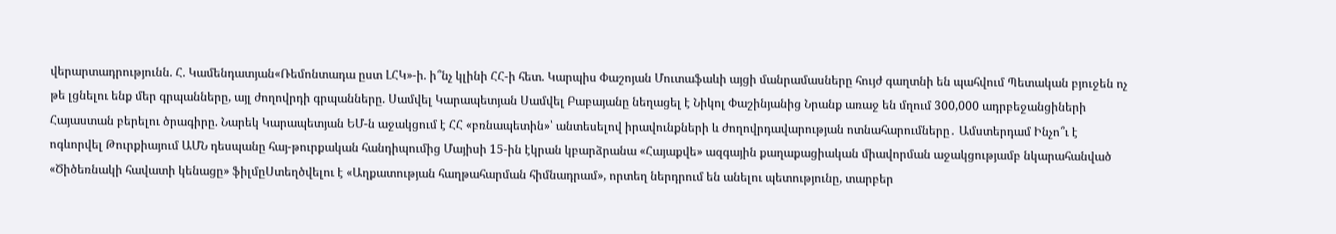վերարտադրությունն. Հ. Կամենդատյան«Ռեմոնտադա ըստ ԼՀԿ»-ի. ի՞նչ կլինի ՀՀ-ի հետ. Կարպիս Փաշոյան Մուտաֆաևի այցի մանրամասները հույժ գաղտնի են պահվում Պետական բյուջեն ոչ թե լցնելու ենք մեր գրպանները, այլ ժողովրդի գրպանները. Սամվել Կարապետյան Սամվել Բաբայանը նեղացել է Նիկոլ Փաշինյանից Նրանք առաջ են մղում 300,000 ադրբեջանցիների Հայաստան բերելու ծրագիրը. Նարեկ Կարապետյան ԵՄ-ն աջակցում է ՀՀ «բռնապետին»՝ անտեսելով իրավունքների և ժողովրդավարության ոտնահարումները․ Ամստերդամ Ինչո՞ւ է ոգևորվել Թուրքիայում ԱՄՆ դեսպանը հայ-թուրքական հանդիպումից Մայիսի 15-ին էկրան կբարձրանա «Հայաքվե» ազգային քաղաքացիական միավորման աջակցությամբ նկարահանված «Ծիծեռնակի հավատի կենացը» ֆիլմըՍտեղծվելու է «Աղքատության հաղթահարման հիմնադրամ», որտեղ ներդրում են անելու պետությունը, տարբեր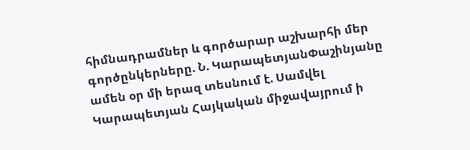հիմնադրամներ և գործարար աշխարհի մեր գործընկերները. Ն. ԿարապետյանՓաշինյանը ամեն օր մի երազ տեսնում է. Սամվել Կարապետյան Հայկական միջավայրում ի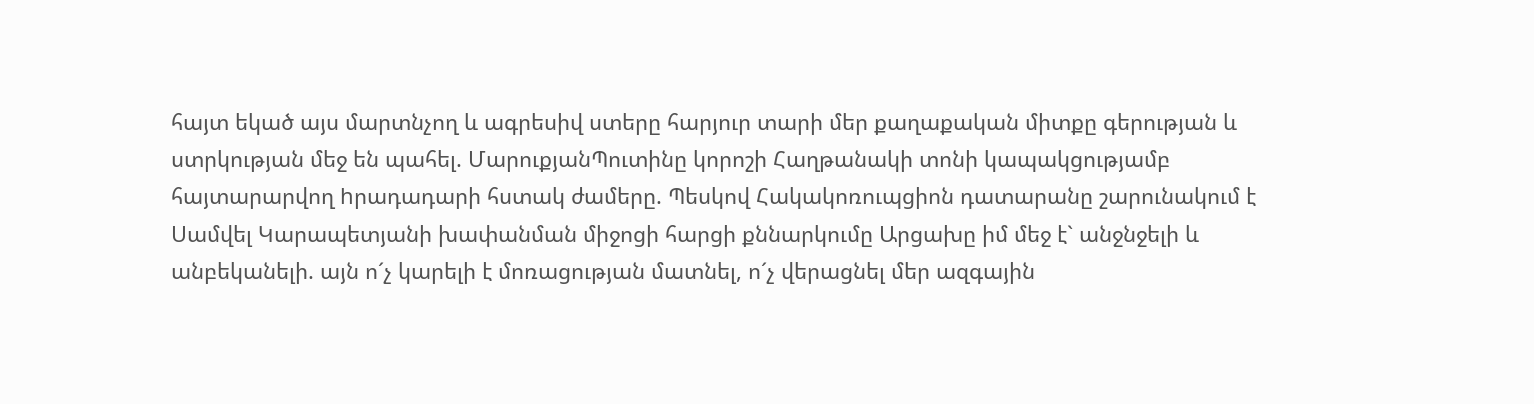հայտ եկած այս մարտնչող և ագրեսիվ ստերը հարյուր տարի մեր քաղաքական միտքը գերության և ստրկության մեջ են պահել. ՄարուքյանՊուտինը կորոշի Հաղթանակի տոնի կապակցությամբ հայտարարվող hրադադարի հստակ ժամերը. Պեսկով Հակակոռուպցիոն դատարանը շարունակում է Սամվել Կարապետյանի խափանման միջոցի հարցի քննարկումը Արցախը իմ մեջ է` անջնջելի և անբեկանելի. այն ո´չ կարելի է մոռացության մատնել, ո´չ վերացնել մեր ազգային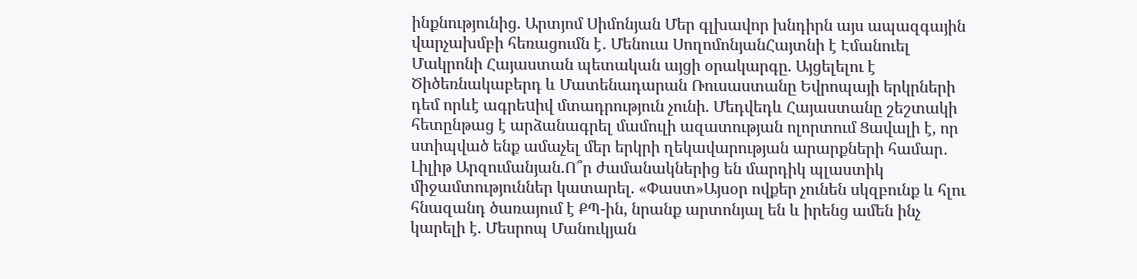ինքնությունից. Արտյոմ Սիմոնյան Մեր գլխավոր խնդիրն այս ապազգային վարչախմբի հեռացումն է․ Մենուա ՍողոմոնյանՀայտնի է Էմանուել Մակրոնի Հայաստան պետական այցի օրակարգը. Այցելելու է Ծիծեռնակաբերդ և Մատենադարան Ռուսաստանը Եվրոպայի երկրների դեմ որևէ ագրեuիվ մտադրություն չունի. Մեդվեդև Հայաստանը շեշտակի հետընթաց է արձանագրել մամուլի ազատության ոլորտում Ցավալի է, որ ստիպված ենք ամաչել մեր երկրի ղեկավարության արարքների համար․ Լիլիթ Արզումանյան.Ո՞ր ժամանակներից են մարդիկ պլաստիկ միջամտություններ կատարել. «Փաստ»Այսօր ովքեր չունեն սկզբունք և հլու հնազանդ ծառայում է ՔՊ-ին, նրանք արտոնյալ են և իրենց ամեն ինչ կարելի է. Մեսրոպ Մանուկյան